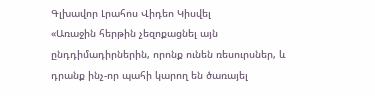Գլխավոր Լրահոս Վիդեո Կիսվել
«Առաջին հերթին չեզոքացնել այն ընդդիմադիրներին, որոնք ունեն ռեսուրսներ, և դրանք ինչ-որ պահի կարող են ծառայել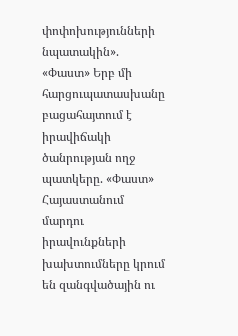փոփոխությունների նպատակին». «Փաստ» Երբ մի հարցուպատասխանը բացահայտում է իրավիճակի ծանրության ողջ պատկերը. «Փաստ» Հայաստանում մարդու իրավունքների խախտումները կրում են զանգվածային ու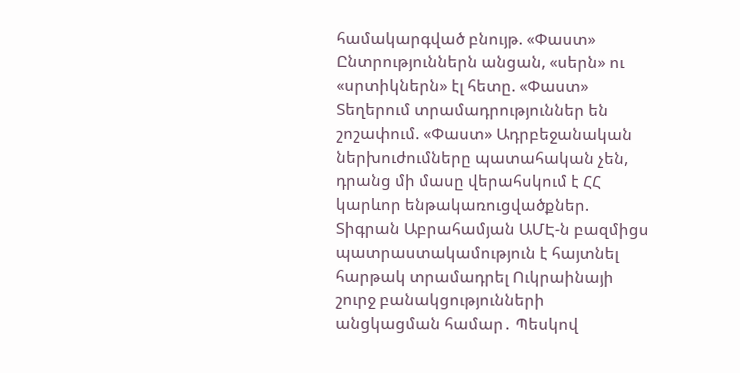համակարգված բնույթ. «Փաստ» Ընտրություններն անցան, «սերն» ու «սրտիկներն» էլ հետը. «Փաստ» Տեղերում տրամադրություններ են շոշափում. «Փաստ» Ադրբեջանական ներխուժումները պատահական չեն, դրանց մի մասը վերահսկում է ՀՀ կարևոր ենթակառուցվածքներ. Տիգրան Աբրահամյան ԱՄԷ-ն բազմիցս պատրաստակամություն է հայտնել հարթակ տրամադրել Ուկրաինայի շուրջ բանակցությունների անցկացման համար․ Պեսկով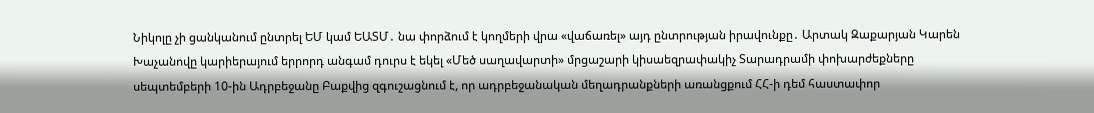Նիկոլը չի ցանկանում ընտրել ԵՄ կամ ԵԱՏՄ․ նա փորձում է կողմերի վրա «վաճառել» այդ ընտրության իրավունքը․ Արտակ Զաքարյան Կարեն Խաչանովը կարիերայում երրորդ անգամ դուրս է եկել «Մեծ սաղավարտի» մրցաշարի կիսաեզրափակիչ Տարադրամի փոխարժեքները սեպտեմբերի 10-ին Ադրբեջանը Բաքվից զգուշացնում է, որ ադրբեջանական մեղադրանքների առանցքում ՀՀ-ի դեմ հաստափոր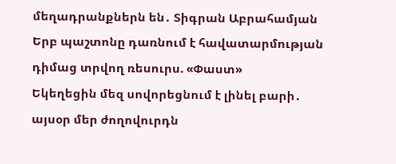մեղադրանքներն են․ Տիգրան Աբրահամյան Երբ պաշտոնը դառնում է հավատարմության դիմաց տրվող ռեսուրս. «Փաստ»
Եկեղեցին մեզ սովորեցնում է լինել բարի․ այսօր մեր ժողովուրդն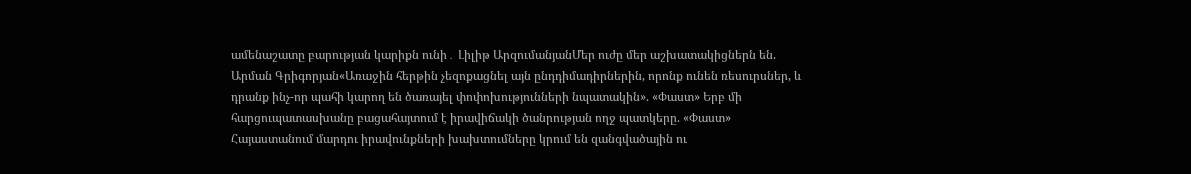ամենաշատը բարության կարիքն ունի․ Լիլիթ ԱրզումանյանՄեր ուժը մեր աշխատակիցներն են. Արման Գրիգորյան«Առաջին հերթին չեզոքացնել այն ընդդիմադիրներին, որոնք ունեն ռեսուրսներ, և դրանք ինչ-որ պահի կարող են ծառայել փոփոխությունների նպատակին». «Փաստ» Երբ մի հարցուպատասխանը բացահայտում է իրավիճակի ծանրության ողջ պատկերը. «Փաստ» Հայաստանում մարդու իրավունքների խախտումները կրում են զանգվածային ու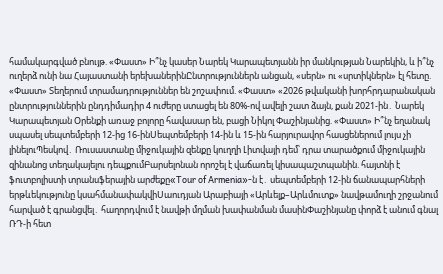համակարգված բնույթ. «Փաստ» Ի՞նչ կասեր Նարեկ Կարապետյանն իր մանկության Նարեկին, և ի՞նչ ուղերձ ունի նա Հայաստանի երեխաներինԸնտրություններն անցան, «սերն» ու «սրտիկներն» էլ հետը. «Փաստ» Տեղերում տրամադրություններ են շոշափում. «Փաստ» «2026 թվականի խորհրդարանական ընտրություններին ընդդիմադիր 4 ուժերը ստացել են 80%-ով ավելի շատ ձայն, քան 2021-ին․ Նարեկ Կարապետյան Oրենքի առաջ բոլորը հավասար են, բացի Նիկոլ Փաշինյանից. «Փաստ» Ի՞նչ եղանակ սպասել սեպտեմբերի 12-ից 16-ինՍեպտեմբերի 14-ին և 15-ին հարյուրավոր հասցեներում լույս չի լինելուՊեսկով․ Ռուսաստանը միջուկային զենքը կուղղի Լիտվայի դեմ՝ դրա տարածքում միջուկային զինանոց տեղակայելու դեպքումԲարսելոնան որոշել է վաճառել կիսապաշտպանին. հայտնի է ֆուտբոլիստի տրանսֆերային արժեքը«Tour of Armenia»-ն է․ սեպտեմբերի 12-ին ճանապարհների երթևեկությունը կսահմանափակվիՍաուդյան Արաբիայի «Արևելք–Արևմուտք» նավթամուղի շրջանում հարված է գրանցվել․ հաղորդվում է նավթի մղման խափանման մասինՓաշինյանը փորձ է անում գնալ ՌԴ-ի հետ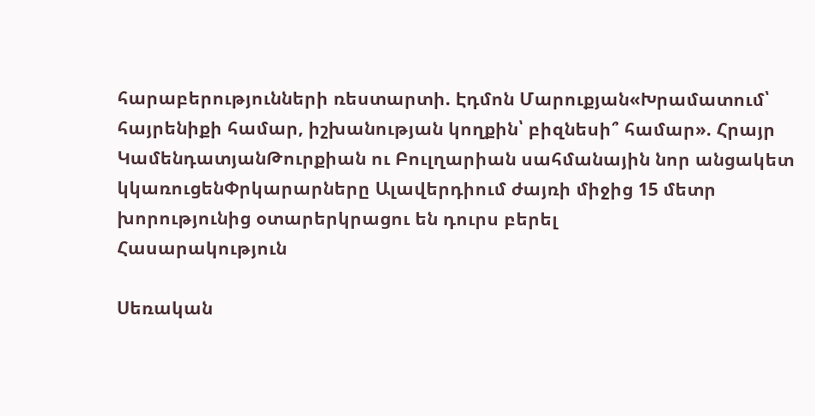հարաբերությունների ռեստարտի. Էդմոն Մարուքյան«Խրամատում՝ հայրենիքի համար, իշխանության կողքին՝ բիզնեսի՞ համար». Հրայր ԿամենդատյանԹուրքիան ու Բուլղարիան սահմանային նոր անցակետ կկառուցենՓրկարարները Ալավերդիում ժայռի միջից 15 մետր խորությունից օտարերկրացու են դուրս բերել
Հասարակություն

Սեռական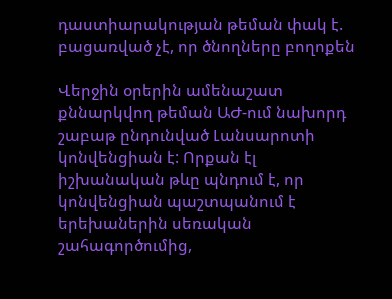դաստիարակության թեման փակ է. բացառված չէ, որ ծնողները բողոքեն

Վերջին օրերին ամենաշատ քննարկվող թեման ԱԺ-ում նախորդ շաբաթ ընդունված Լանսարոտի կոնվենցիան է: Որքան էլ իշխանական թևը պնդում է, որ կոնվենցիան պաշտպանում է երեխաներին սեռական շահագործումից,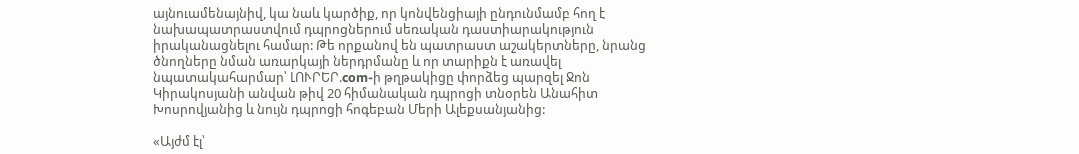այնուամենայնիվ, կա նաև կարծիք, որ կոնվենցիայի ընդունմամբ հող է նախապատրաստվում դպրոցներում սեռական դաստիարակություն իրականացնելու համար: Թե որքանով են պատրաստ աշակերտները, նրանց ծնողները նման առարկայի ներդրմանը և որ տարիքն է առավել նպատակահարմար՝ ԼՈՒՐԵՐ.com-ի թղթակիցը փորձեց պարզել Ջոն Կիրակոսյանի անվան թիվ 20 հիմանական դպրոցի տնօրեն Անահիտ Խոսրովյանից և նույն դպրոցի հոգեբան Մերի Ալեքսանյանից:

«Այժմ էլ՝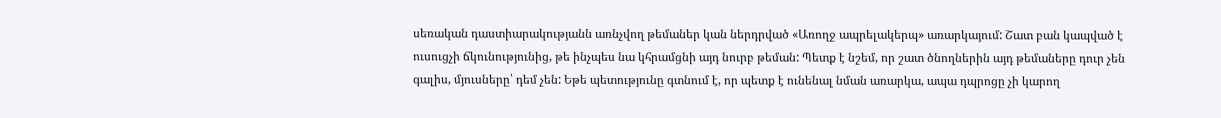սեռական դաստիարակությանն առնչվող թեմաներ կան ներդրված «Առողջ ապրելակերպ» առարկայում: Շատ բան կապված է ուսուցչի ճկունությունից, թե ինչպես նա կհրամցնի այդ նուրբ թեման: Պետք է նշեմ, որ շատ ծնողներին այդ թեմաները դուր չեն գալիս, մյուսները՝ դեմ չեն: Եթե պետությունը գտնում է, որ պետք է ունենալ նման առարկա, ապա դպրոցը չի կարող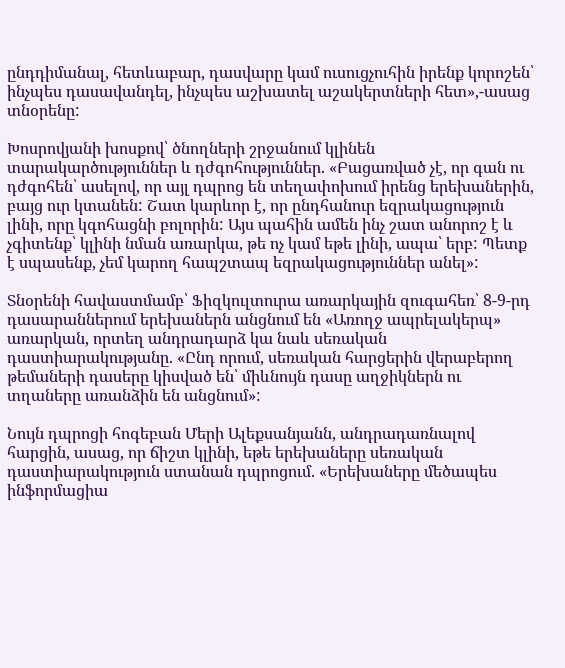ընդդիմանալ, հետևաբար, դասվարը կամ ուսուցչուհին իրենք կորոշեն՝ ինչպես դասավանդել, ինչպես աշխատել աշակերտների հետ»,-ասաց տնօրենը:

Խոսրովյանի խոսքով՝ ծնողների շրջանում կլինեն տարակարծություններ և դժգոհություններ. «Բացառված չէ, որ գան ու դժգոհեն՝ ասելով, որ այլ դպրոց են տեղափոխում իրենց երեխաներին, բայց ուր կտանեն: Շատ կարևոր է, որ ընդհանուր եզրակացություն լինի, որը կգոհացնի բոլորին: Այս պահին ամեն ինչ շատ անորոշ է և չգիտենք՝ կլինի նման առարկա, թե ոչ կամ եթե լինի, ապա՝ երբ: Պետք է սպասենք, չեմ կարող հապշտապ եզրակացություններ անել»:

Տնօրենի հավաստմամբ՝ Ֆիզկուլտուրա առարկային զուգահեռ՝ 8-9-րդ դասարաններում երեխաներն անցնում են «Առողջ ապրելակերպ» առարկան, որտեղ անդրադարձ կա նաև սեռական դաստիարակությանը. «Ընդ որում, սեռական հարցերին վերաբերող թեմաների դասերը կիսված են՝ միևնույն դասը աղջիկներն ու տղաները առանձին են անցնում»:

Նույն դպրոցի հոգեբան Մերի Ալեքսանյանն, անդրադառնալով հարցին, ասաց, որ ճիշտ կլինի, եթե երեխաները սեռական դաստիարակություն ստանան դպրոցում. «Երեխաները մեծապես ինֆորմացիա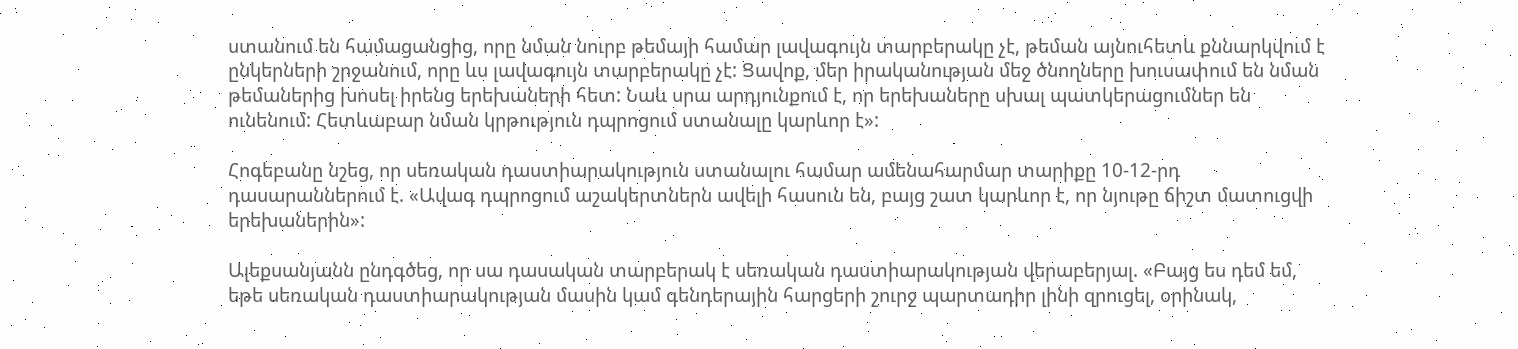ստանում են համացանցից, որը նման նուրբ թեմայի համար լավագույն տարբերակը չէ, թեման այնուհետև քննարկվում է ընկերների շրջանում, որը ևս լավագույն տարբերակը չէ: Ցավոք, մեր իրականության մեջ ծնողները խուսափում են նման թեմաներից խոսել իրենց երեխաների հետ: Նաև սրա արդյունքում է, որ երեխաները սխալ պատկերացումներ են ունենում: Հետևաբար նման կրթություն դպրոցում ստանալը կարևոր է»:

Հոգեբանը նշեց, որ սեռական դաստիարակություն ստանալու համար ամենահարմար տարիքը 10-12-րդ դասարաններում է. «Ավագ դպրոցում աշակերտներն ավելի հասուն են, բայց շատ կարևոր է, որ նյութը ճիշտ մատուցվի երեխաներին»:

Ալեքսանյանն ընդգծեց, որ սա դասական տարբերակ է սեռական դաստիարակության վերաբերյալ. «Բայց ես դեմ եմ, եթե սեռական դաստիարակության մասին կամ գենդերային հարցերի շուրջ պարտադիր լինի զրուցել, օրինակ,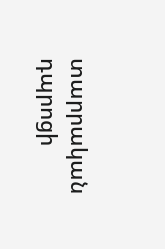տարրական դպրոցի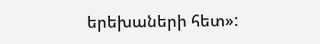երեխաների հետ»: